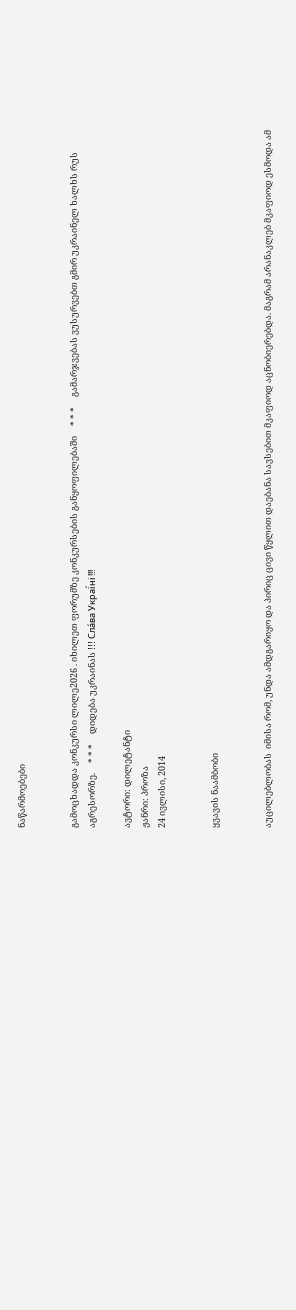ნაწარმოებები


გამოცხადდა კონკურსი ლილე2026 . იხილეთ ფორუმზე კონკურსების განყოფილებაში     * * *     გამარჯვებას ვუსურვებთ გმირ უკრაინელ ხალხს რუს აგრესორზე.     * * *     დიდება უკრაინას !!! Сла́ва Украї́ні !!!

ავტორი: დილეტანტი
ჟანრი: პროზა
24 ივლისი, 2014


ყვავის ნაამბობი


აუცილებლობას  იმისა რომ, უნდა ამდგარიყო და პირიც ცივი წყლით დაებანა სავსებით მკაფიოდ აცნობიერებდა. მაგრამ არანაკლებ მკაფიოდ ესმოდა ამ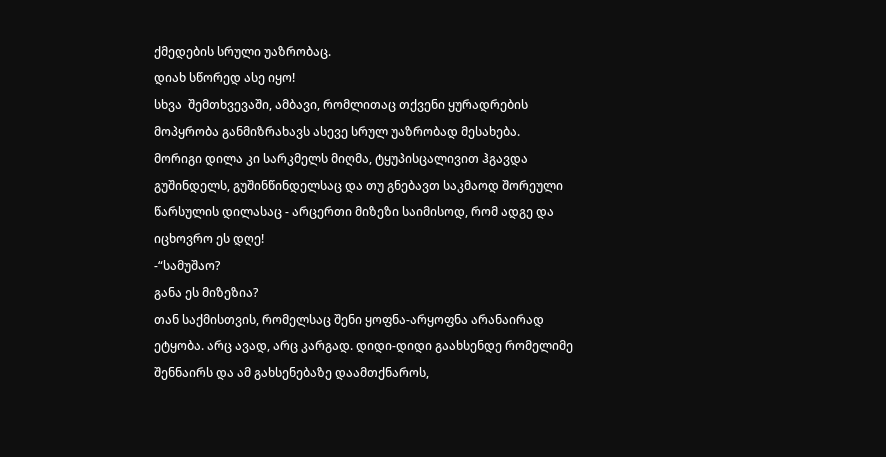ქმედების სრული უაზრობაც.
დიახ სწორედ ასე იყო!
სხვა  შემთხვევაში, ამბავი, რომლითაც თქვენი ყურადრების მოპყრობა განმიზრახავს ასევე სრულ უაზრობად მესახება.
მორიგი დილა კი სარკმელს მიღმა, ტყუპისცალივით ჰგავდა გუშინდელს, გუშინწინდელსაც და თუ გნებავთ საკმაოდ შორეული წარსულის დილასაც - არცერთი მიზეზი საიმისოდ, რომ ადგე და იცხოვრო ეს დღე!
-“სამუშაო?
განა ეს მიზეზია?
თან საქმისთვის, რომელსაც შენი ყოფნა-არყოფნა არანაირად ეტყობა. არც ავად, არც კარგად. დიდი-დიდი გაახსენდე რომელიმე შენნაირს და ამ გახსენებაზე დაამთქნაროს,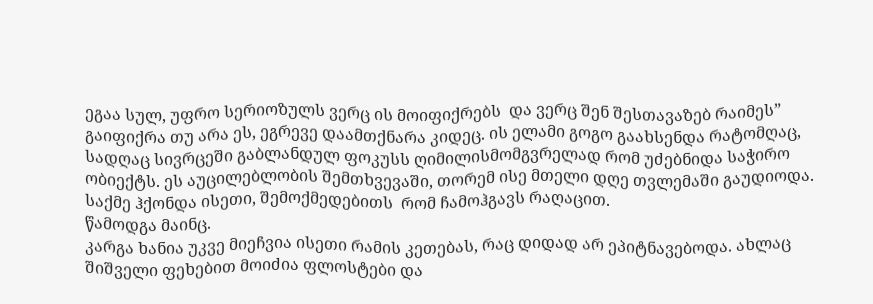ეგაა სულ, უფრო სერიოზულს ვერც ის მოიფიქრებს  და ვერც შენ შესთავაზებ რაიმეს”
გაიფიქრა თუ არა ეს, ეგრევე დაამთქნარა კიდეც. ის ელამი გოგო გაახსენდა რატომღაც, სადღაც სივრცეში გაბლანდულ ფოკუსს ღიმილისმომგვრელად რომ უძებნიდა საჭირო ობიექტს. ეს აუცილებლობის შემთხვევაში, თორემ ისე მთელი დღე თვლემაში გაუდიოდა. საქმე ჰქონდა ისეთი, შემოქმედებითს  რომ ჩამოჰგავს რაღაცით.
წამოდგა მაინც.
კარგა ხანია უკვე მიეჩვია ისეთი რამის კეთებას, რაც დიდად არ ეპიტნავებოდა. ახლაც შიშველი ფეხებით მოიძია ფლოსტები და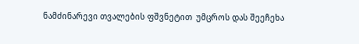ნამძინარევი თვალების ფშვნეტით  უმცროს დას შეეჩეხა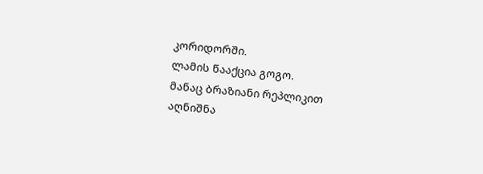კორიდორში.
ლამის წააქცია გოგო.
მანაც ბრაზიანი რეპლიკით აღნიშნა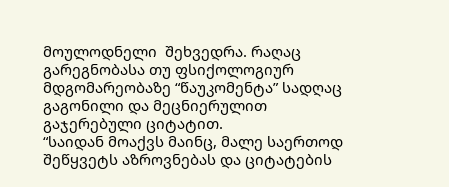მოულოდნელი  შეხვედრა. რაღაც გარეგნობასა თუ ფსიქოლოგიურ მდგომარეობაზე “წაუკომენტა” სადღაც გაგონილი და მეცნიერულით გაჯერებული ციტატით.
“საიდან მოაქვს მაინც, მალე საერთოდ შეწყვეტს აზროვნებას და ციტატების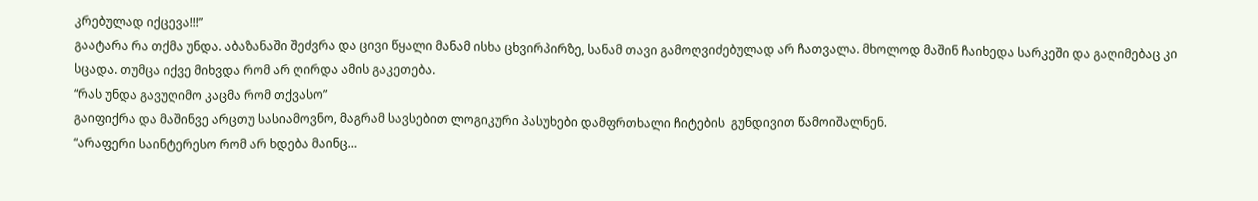კრებულად იქცევა!!!”
გაატარა რა თქმა უნდა. აბაზანაში შეძვრა და ცივი წყალი მანამ ისხა ცხვირპირზე, სანამ თავი გამოღვიძებულად არ ჩათვალა. მხოლოდ მაშინ ჩაიხედა სარკეში და გაღიმებაც კი სცადა. თუმცა იქვე მიხვდა რომ არ ღირდა ამის გაკეთება.
“რას უნდა გავუღიმო კაცმა რომ თქვასო”
გაიფიქრა და მაშინვე არცთუ სასიამოვნო, მაგრამ სავსებით ლოგიკური პასუხები დამფრთხალი ჩიტების  გუნდივით წამოიშალნენ.
“არაფერი საინტერესო რომ არ ხდება მაინც…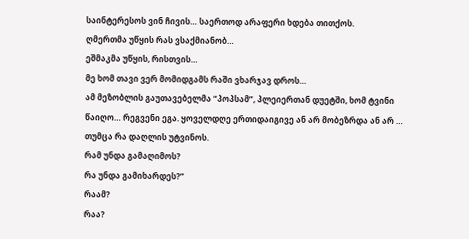საინტერესოს ვინ ჩივის… საერთოდ არაფერი ხდება თითქოს.
ღმერთმა უწყის რას ვსაქმიანობ…
ეშმაკმა უწყის, რისთვის…
მე ხომ თავი ვერ მომიდგამს რაში ვხარჯავ დროს…
ამ მეზობლის გაუთავებელმა “პოპსამ”, პლეიერთან დუეტში, ხომ ტვინი წაიღო… რეგვენი ეგა. ყოველდღე ერთიდაიგივე ან არ მობეზრდა ან არ … თუმცა რა დაღლის უტვინოს.
რამ უნდა გამაღიმოს?
რა უნდა გამიხარდეს?”
რაამ?
რაა?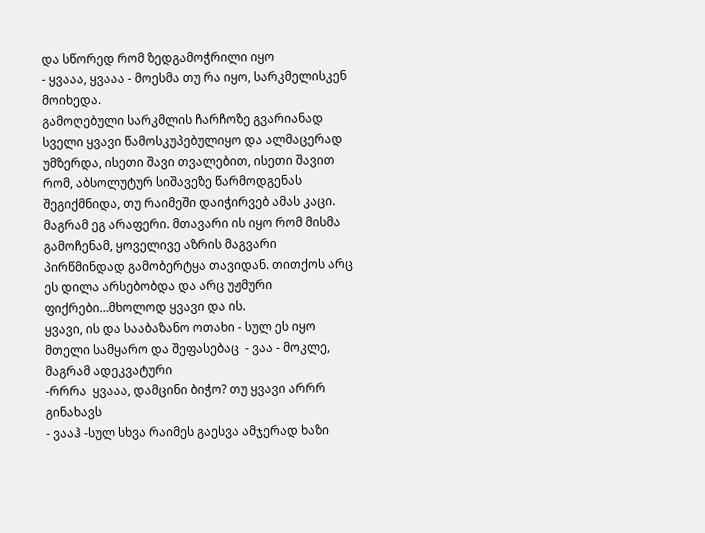და სწორედ რომ ზედგამოჭრილი იყო
- ყვააა, ყვააა - მოესმა თუ რა იყო, სარკმელისკენ მოიხედა.
გამოღებული სარკმლის ჩარჩოზე გვარიანად სველი ყვავი წამოსკუპებულიყო და ალმაცერად უმზერდა, ისეთი შავი თვალებით, ისეთი შავით რომ, აბსოლუტურ სიშავეზე წარმოდგენას შეგიქმნიდა, თუ რაიმეში დაიჭირვებ ამას კაცი.
მაგრამ ეგ არაფერი. მთავარი ის იყო რომ მისმა გამოჩენამ, ყოველივე აზრის მაგვარი პირწმინდად გამობერტყა თავიდან. თითქოს არც ეს დილა არსებობდა და არც უჟმური ფიქრები…მხოლოდ ყვავი და ის.
ყვავი, ის და სააბაზანო ოთახი - სულ ეს იყო მთელი სამყარო და შეფასებაც  - ვაა - მოკლე, მაგრამ ადეკვატური
-რრრა  ყვააა, დამცინი ბიჭო? თუ ყვავი არრრ გინახავს
- ვააჰ -სულ სხვა რაიმეს გაესვა ამჯერად ხაზი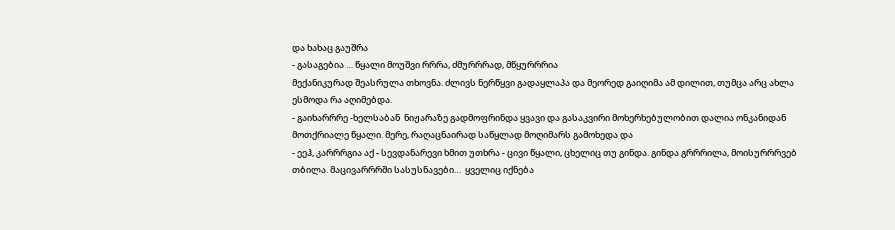და ხახაც გაუშრა
- გასაგებია … წყალი მოუშვი რრრა, ძმურრრად, მწყურრრია
მექანიკურად შეასრულა თხოვნა. ძლივს ნერწყვი გადაყლაპა და მეორედ გაიღიმა ამ დილით, თუმცა არც ახლა ესმოდა რა აღიმებდა.
- გაიხარრრე -ხელსაბან  ნიჟარაზე გადმოფრინდა ყვავი და გასაკვირი მოხერხებულობით დალია ონკანიდან  მოთქრიალე წყალი. მერე, რაღაცნაირად საწყლად მოღიმარს გამოხედა და
- ეეჰ, კარრრგია აქ - სევდანარევი ხმით უთხრა - ცივი წყალი, ცხელიც თუ გინდა. გინდა გრრრილა, მოისურრრვებ თბილა. მაცივარრრში სასუსნავები…  ყველიც იქნება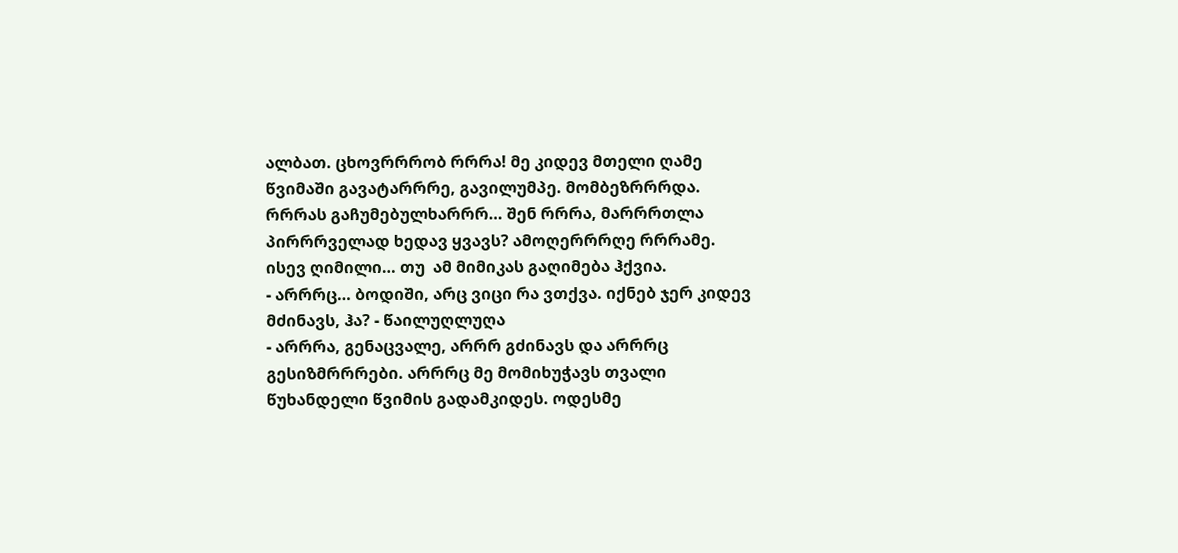ალბათ. ცხოვრრრობ რრრა! მე კიდევ მთელი ღამე წვიმაში გავატარრრე, გავილუმპე. მომბეზრრრდა. რრრას გაჩუმებულხარრრ… შენ რრრა, მარრრთლა პირრრველად ხედავ ყვავს? ამოღერრრღე რრრამე.
ისევ ღიმილი… თუ  ამ მიმიკას გაღიმება ჰქვია.
- არრრც… ბოდიში, არც ვიცი რა ვთქვა. იქნებ ჯერ კიდევ მძინავს, ჰა? - წაილუღლუღა
- არრრა, გენაცვალე, არრრ გძინავს და არრრც გესიზმრრრები. არრრც მე მომიხუჭავს თვალი წუხანდელი წვიმის გადამკიდეს. ოდესმე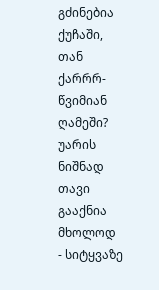გძინებია ქუჩაში, თან ქარრრ-წვიმიან ღამეში?
უარის ნიშნად თავი გააქნია მხოლოდ
- სიტყვაზე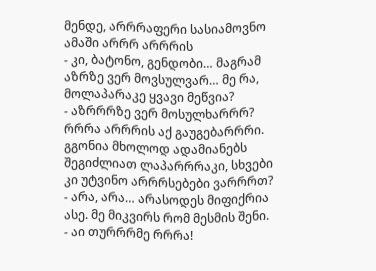მენდე, არრრაფერი სასიამოვნო ამაში არრრ არრრის
- კი, ბატონო, გენდობი… მაგრამ აზრზე ვერ მოვსულვარ… მე რა, მოლაპარაკე ყვავი მეწვია?
- აზრრრზე ვერ მოსულხარრრ? რრრა არრრის აქ გაუგებარრრი. გგონია მხოლოდ ადამიანებს შეგიძლიათ ლაპარრრაკი, სხვები კი უტვინო არრრსებები ვარრრთ?
- არა, არა… არასოდეს მიფიქრია ასე. მე მიკვირს რომ მესმის შენი.
- აი თურრრმე რრრა!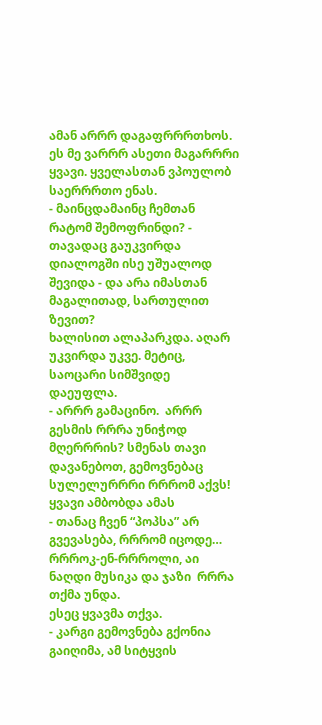ამან არრრ დაგაფრრრთხოს. ეს მე ვარრრ ასეთი მაგარრრი ყვავი. ყველასთან ვპოულობ საერრრთო ენას.
- მაინცდამაინც ჩემთან რატომ შემოფრინდი? - თავადაც გაუკვირდა დიალოგში ისე უშუალოდ შევიდა - და არა იმასთან მაგალითად, სართულით ზევით?
ხალისით ალაპარკდა. აღარ უკვირდა უკვე. მეტიც, საოცარი სიმშვიდე დაეუფლა.
- არრრ გამაცინო.  არრრ  გესმის რრრა უნიჭოდ მღერრრის? სმენას თავი დავანებოთ, გემოვნებაც სულელურრრი რრრომ აქვს!
ყვავი ამბობდა ამას
- თანაც ჩვენ “პოპსა” არ გვევასება, რრრომ იცოდე… რრროკ-ენ-რრროლი, აი ნაღდი მუსიკა და ჯაზი  რრრა თქმა უნდა.
ესეც ყვავმა თქვა.
- კარგი გემოვნება გქონია
გაიღიმა, ამ სიტყვის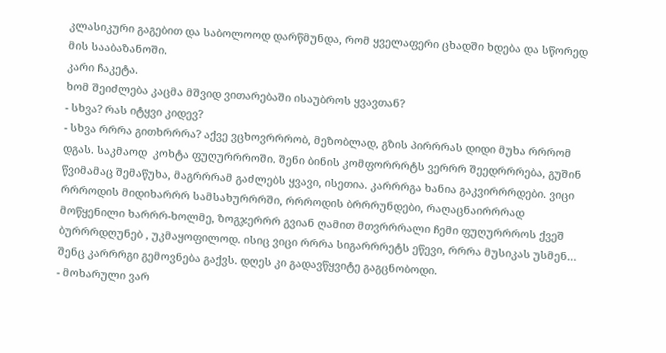კლასიკური გაგებით და საბოლოოდ დარწმუნდა, რომ ყველაფერი ცხადში ხდება და სწორედ მის სააბაზანოში.
კარი ჩაკეტა.
ხომ შეიძლება კაცმა მშვიდ ვითარებაში ისაუბროს ყვავთან?
- სხვა? რას იტყვი კიდევ?
- სხვა რრრა გითხრრრა? აქვე ვცხოვრრრობ, მეზობლად, გზის პირრრას დიდი მუხა რრრომ დგას. საკმაოდ  კოხტა ფუღურრროში. შენი ბინის კომფორრრტს ვერრრ შეედრრრება, გუშინ წვიმამაც შემაწუხა, მაგრრრამ გაძლებს ყვავი, ისეთია. კარრრგა ხანია გაკვირრრდები. ვიცი რრროდის მიდიხარრრ სამსახურრრში, რრროდის ბრრრუნდები, რაღაცნაირრრად მოწყენილი ხარრრ-ხოლმე, ზოგჯერრრ გვიან ღამით მთვრრრალი ჩემი ფუღურრროს ქვეშ ბურრრდღუნებ , უკმაყოფილოდ. ისიც ვიცი რრრა სიგარრრეტს ეწევი, რრრა მუსიკას უსმენ… შენც კარრრგი გემოვნება გაქვს. დღეს კი გადავწყვიტე გაგცნობოდი.
- მოხარული ვარ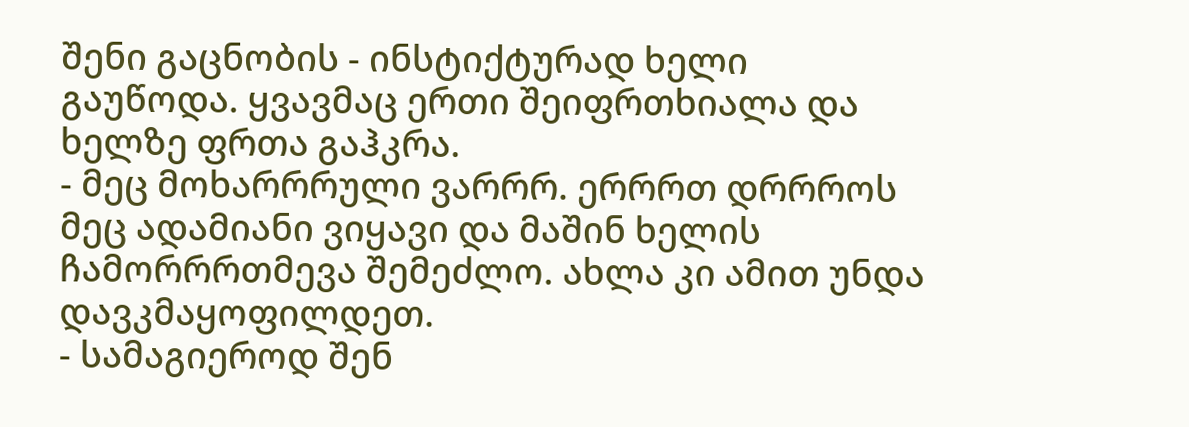შენი გაცნობის - ინსტიქტურად ხელი გაუწოდა. ყვავმაც ერთი შეიფრთხიალა და  ხელზე ფრთა გაჰკრა.
- მეც მოხარრრული ვარრრ. ერრრთ დრრროს მეც ადამიანი ვიყავი და მაშინ ხელის ჩამორრრთმევა შემეძლო. ახლა კი ამით უნდა დავკმაყოფილდეთ.
- სამაგიეროდ შენ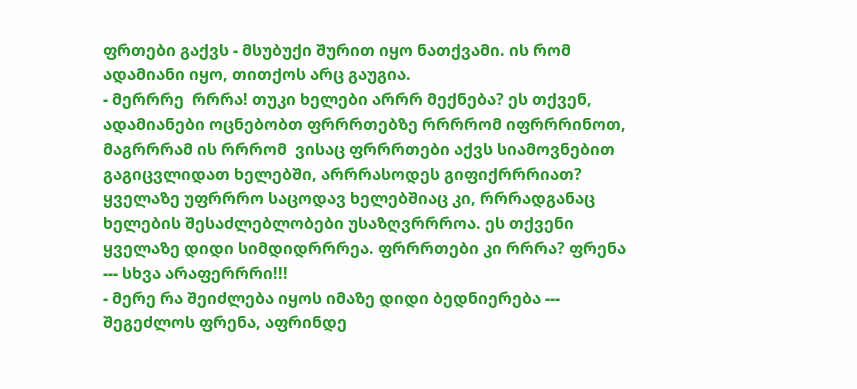ფრთები გაქვს - მსუბუქი შურით იყო ნათქვამი. ის რომ ადამიანი იყო, თითქოს არც გაუგია.
- მერრრე  რრრა! თუკი ხელები არრრ მექნება? ეს თქვენ, ადამიანები ოცნებობთ ფრრრთებზე რრრრომ იფრრრინოთ, მაგრრრამ ის რრრომ  ვისაც ფრრრთები აქვს სიამოვნებით გაგიცვლიდათ ხელებში, არრრასოდეს გიფიქრრრიათ? ყველაზე უფრრრო საცოდავ ხელებშიაც კი, რრრადგანაც ხელების შესაძლებლობები უსაზღვრრროა. ეს თქვენი ყველაზე დიდი სიმდიდრრრეა. ფრრრთები კი რრრა? ფრენა --- სხვა არაფერრრი!!!
- მერე რა შეიძლება იყოს იმაზე დიდი ბედნიერება --- შეგეძლოს ფრენა, აფრინდე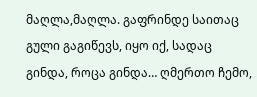მაღლა,მაღლა. გაფრინდე საითაც გული გაგიწევს, იყო იქ, სადაც გინდა, როცა გინდა… ღმერთო ჩემო,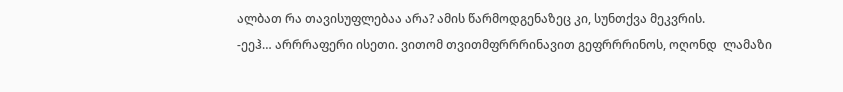ალბათ რა თავისუფლებაა არა? ამის წარმოდგენაზეც კი, სუნთქვა მეკვრის.
-ეეჰ… არრრაფერი ისეთი. ვითომ თვითმფრრრინავით გეფრრრინოს, ოღონდ  ლამაზი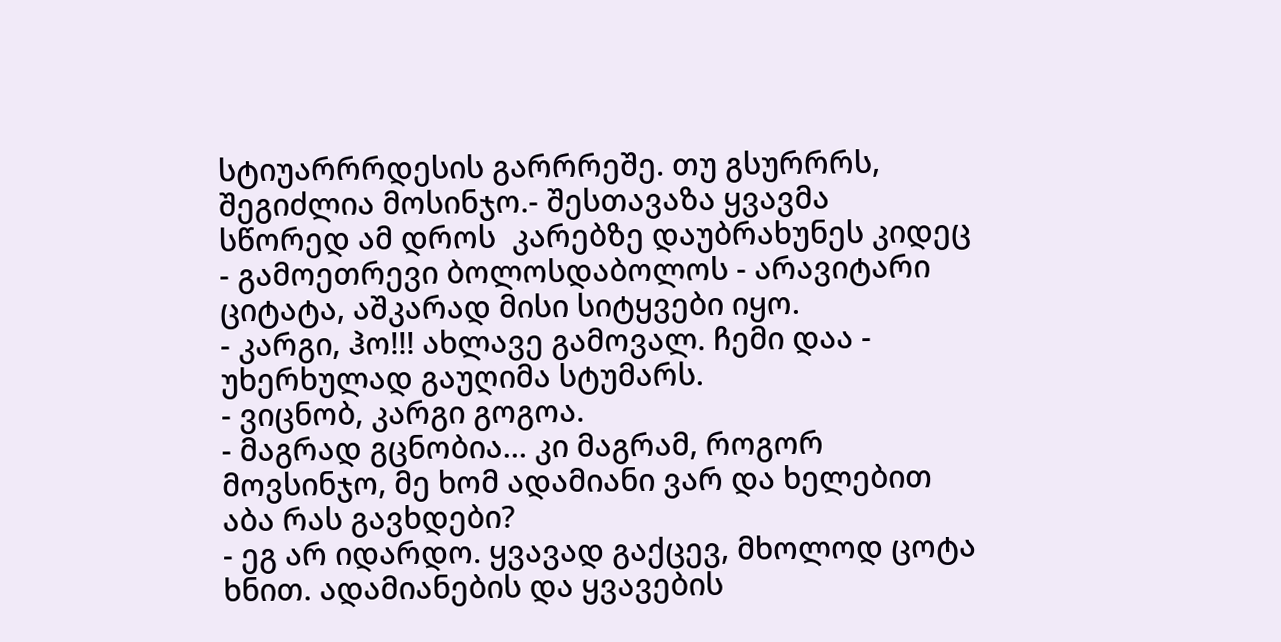სტიუარრრდესის გარრრეშე. თუ გსურრრს, შეგიძლია მოსინჯო.- შესთავაზა ყვავმა
სწორედ ამ დროს  კარებზე დაუბრახუნეს კიდეც
- გამოეთრევი ბოლოსდაბოლოს - არავიტარი ციტატა, აშკარად მისი სიტყვები იყო.
- კარგი, ჰო!!! ახლავე გამოვალ. ჩემი დაა - უხერხულად გაუღიმა სტუმარს.
- ვიცნობ, კარგი გოგოა.
- მაგრად გცნობია… კი მაგრამ, როგორ მოვსინჯო, მე ხომ ადამიანი ვარ და ხელებით აბა რას გავხდები?
- ეგ არ იდარდო. ყვავად გაქცევ, მხოლოდ ცოტა ხნით. ადამიანების და ყვავების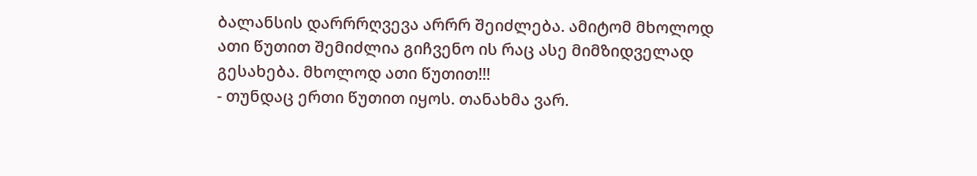ბალანსის დარრრღვევა არრრ შეიძლება. ამიტომ მხოლოდ ათი წუთით შემიძლია გიჩვენო ის რაც ასე მიმზიდველად გესახება. მხოლოდ ათი წუთით!!!
- თუნდაც ერთი წუთით იყოს. თანახმა ვარ.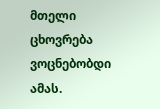მთელი ცხოვრება ვოცნებობდი ამას.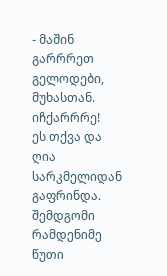- მაშინ გარრრეთ გელოდები, მუხასთან. იჩქარრრე!
ეს თქვა და ღია სარკმელიდან გაფრინდა.
შემდგომი რამდენიმე წუთი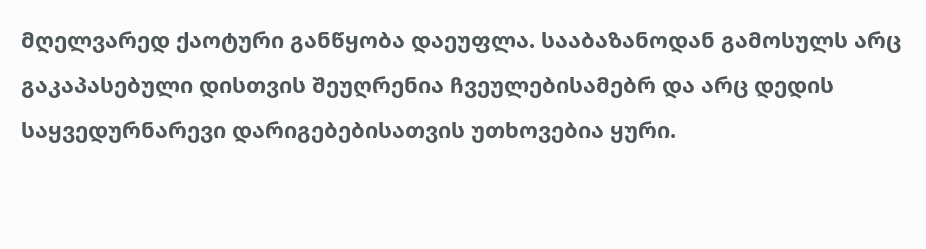მღელვარედ ქაოტური განწყობა დაეუფლა. სააბაზანოდან გამოსულს არც გაკაპასებული დისთვის შეუღრენია ჩვეულებისამებრ და არც დედის საყვედურნარევი დარიგებებისათვის უთხოვებია ყური.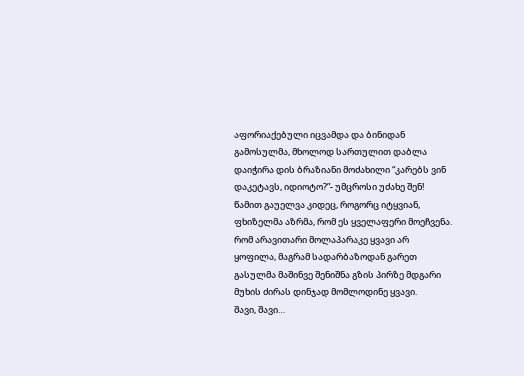აფორიაქებული იცვამდა და ბინიდან გამოსულმა, მხოლოდ სართულით დაბლა დაიჭირა დის ბრაზიანი მოძახილი “კარებს ვინ დაკეტავს, იდიოტო?”- უმცროსი უძახე შენ!
წამით გაუელვა კიდეც, როგორც იტყვიან, ფხიზელმა აზრმა, რომ ეს ყველაფერი მოეჩვენა.
რომ არავითარი მოლაპარაკე ყვავი არ ყოფილა, მაგრამ სადარბაზოდან გარეთ გასულმა მაშინვე შენიშნა გზის პირზე მდგარი მუხის ძირას დინჯად მომლოდინე ყვავი.
შავი, შავი…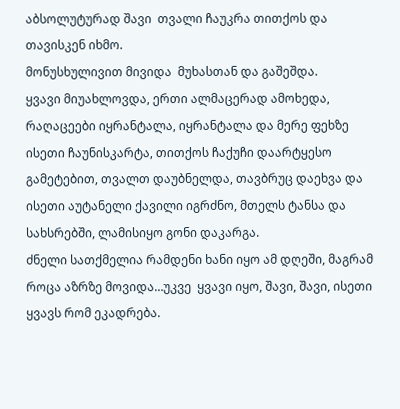აბსოლუტურად შავი  თვალი ჩაუკრა თითქოს და თავისკენ იხმო.
მონუსხულივით მივიდა  მუხასთან და გაშეშდა.
ყვავი მიუახლოვდა, ერთი ალმაცერად ამოხედა, რაღაცეები იყრანტალა, იყრანტალა და მერე ფეხზე ისეთი ჩაუნისკარტა, თითქოს ჩაქუჩი დაარტყესო გამეტებით, თვალთ დაუბნელდა, თავბრუც დაეხვა და ისეთი აუტანელი ქავილი იგრძნო, მთელს ტანსა და სახსრებში, ლამისიყო გონი დაკარგა.
ძნელი სათქმელია რამდენი ხანი იყო ამ დღეში, მაგრამ როცა აზრზე მოვიდა…უკვე  ყვავი იყო, შავი, შავი, ისეთი ყვავს რომ ეკადრება.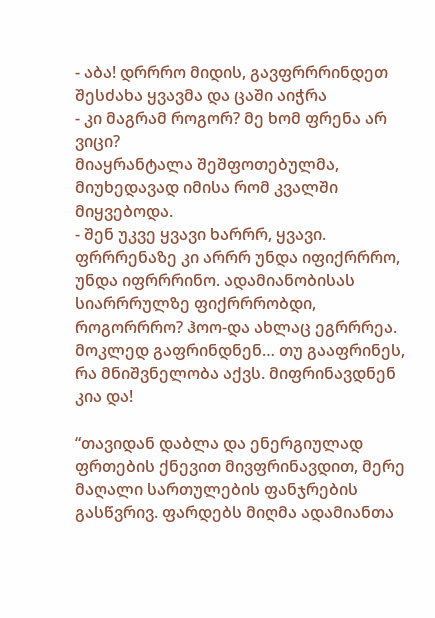- აბა! დრრრო მიდის, გავფრრრინდეთ
შესძახა ყვავმა და ცაში აიჭრა
- კი მაგრამ როგორ? მე ხომ ფრენა არ ვიცი?
მიაყრანტალა შეშფოთებულმა, მიუხედავად იმისა რომ კვალში მიყვებოდა.
- შენ უკვე ყვავი ხარრრ, ყვავი. ფრრრენაზე კი არრრ უნდა იფიქრრრო, უნდა იფრრრინო. ადამიანობისას სიარრრულზე ფიქრრრობდი, როგორრრო? ჰოო-და ახლაც ეგრრრეა.
მოკლედ გაფრინდნენ… თუ გააფრინეს, რა მნიშვნელობა აქვს. მიფრინავდნენ კია და!

“თავიდან დაბლა და ენერგიულად ფრთების ქნევით მივფრინავდით, მერე მაღალი სართულების ფანჯრების  გასწვრივ. ფარდებს მიღმა ადამიანთა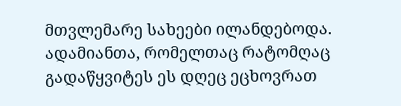მთვლემარე სახეები ილანდებოდა.  ადამიანთა, რომელთაც რატომღაც გადაწყვიტეს ეს დღეც ეცხოვრათ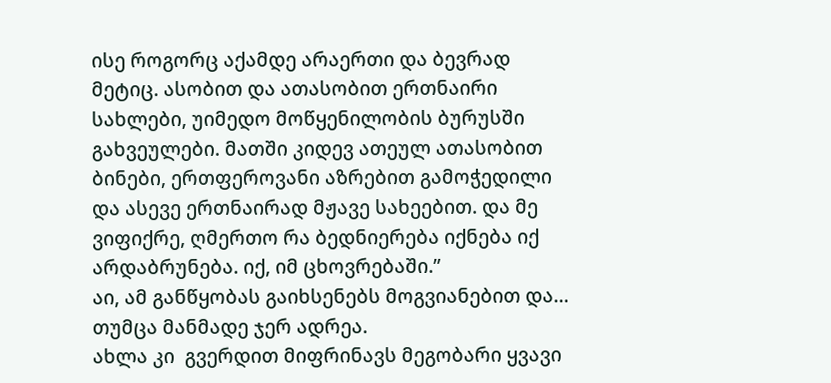ისე როგორც აქამდე არაერთი და ბევრად მეტიც. ასობით და ათასობით ერთნაირი სახლები, უიმედო მოწყენილობის ბურუსში გახვეულები. მათში კიდევ ათეულ ათასობით ბინები, ერთფეროვანი აზრებით გამოჭედილი და ასევე ერთნაირად მჟავე სახეებით. და მე ვიფიქრე, ღმერთო რა ბედნიერება იქნება იქ არდაბრუნება. იქ, იმ ცხოვრებაში.”
აი, ამ განწყობას გაიხსენებს მოგვიანებით და…
თუმცა მანმადე ჯერ ადრეა.
ახლა კი  გვერდით მიფრინავს მეგობარი ყვავი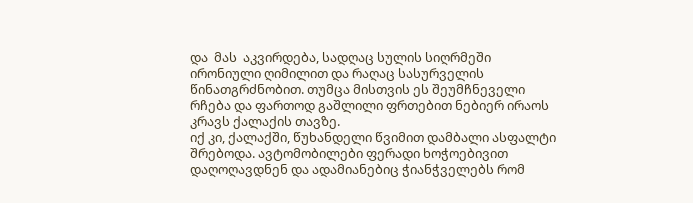და  მას  აკვირდება, სადღაც სულის სიღრმეში ირონიული ღიმილით და რაღაც სასურველის წინათგრძნობით. თუმცა მისთვის ეს შეუმჩნეველი რჩება და ფართოდ გაშლილი ფრთებით ნებიერ ირაოს კრავს ქალაქის თავზე.
იქ კი, ქალაქში, წუხანდელი წვიმით დამბალი ასფალტი შრებოდა. ავტომობილები ფერადი ხოჭოებივით დაღოღავდნენ და ადამიანებიც ჭიანჭველებს რომ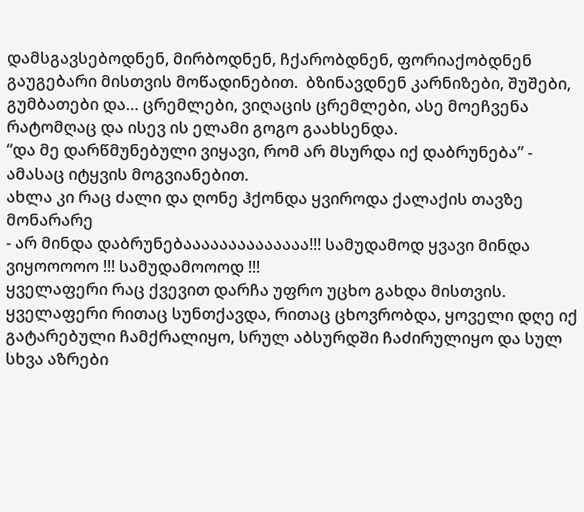დამსგავსებოდნენ, მირბოდნენ, ჩქარობდნენ, ფორიაქობდნენ გაუგებარი მისთვის მოწადინებით.  ბზინავდნენ კარნიზები, შუშები, გუმბათები და… ცრემლები, ვიღაცის ცრემლები, ასე მოეჩვენა რატომღაც და ისევ ის ელამი გოგო გაახსენდა.
“და მე დარწმუნებული ვიყავი, რომ არ მსურდა იქ დაბრუნება” - ამასაც იტყვის მოგვიანებით.
ახლა კი რაც ძალი და ღონე ჰქონდა ყვიროდა ქალაქის თავზე მონარარე
- არ მინდა დაბრუნებაააააააააააააა!!! სამუდამოდ ყვავი მინდა ვიყოოოოო !!! სამუდამოოოდ !!!
ყველაფერი რაც ქვევით დარჩა უფრო უცხო გახდა მისთვის. ყველაფერი რითაც სუნთქავდა, რითაც ცხოვრობდა, ყოველი დღე იქ გატარებული ჩამქრალიყო, სრულ აბსურდში ჩაძირულიყო და სულ სხვა აზრები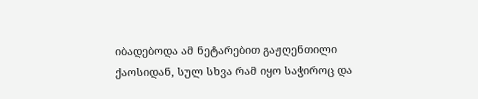იბადებოდა ამ ნეტარებით გაჟღენთილი ქაოსიდან, სულ სხვა რამ იყო საჭიროც და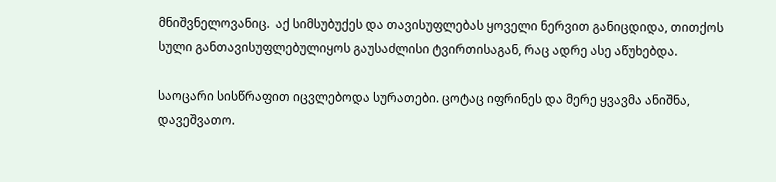მნიშვნელოვანიც.  აქ სიმსუბუქეს და თავისუფლებას ყოველი ნერვით განიცდიდა, თითქოს სული განთავისუფლებულიყოს გაუსაძლისი ტვირთისაგან, რაც ადრე ასე აწუხებდა.

საოცარი სისწრაფით იცვლებოდა სურათები. ცოტაც იფრინეს და მერე ყვავმა ანიშნა, დავეშვათო.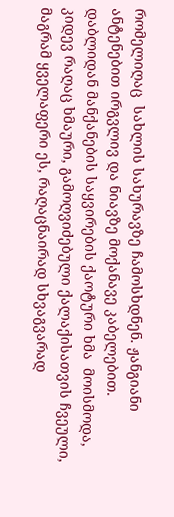რომელიღაც  სახლის სახურავზე ჩამოსხდნენ. ჟანგიანი ანტენებით ირგვლივ და ნიავზე მოქანავე კაბელებით. დაბლიდან მანქანების საყვირების ქაოტური ხმა  მოისმოდა, კიდევ რაღაც ხმაური, გამოღვიძებული ქალაქისათვის ჩვეული, მაგრამ ყველაფერი ეს, რაღაცნაირად სხვაგვარად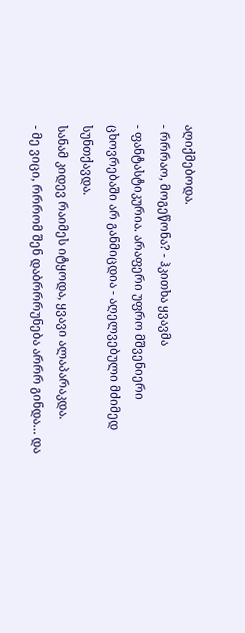აღიქმებოდა.
- რრრაო, მოგეწონა? - ჰკითხა ყვავმა
- ფანტასტიკურია. არაფერი უფრო მშვენიერი ცხოვრებაში არ განმიცდია - აღელვებული მძიმედ  სუნთქავდა.
სანამ კიდევ რაიმეს იტყოდა, ყვავი ალაპარაკდა.
- მე ვიცი, რრრომ შენ დაბრრრუნება არრრ გინდა… და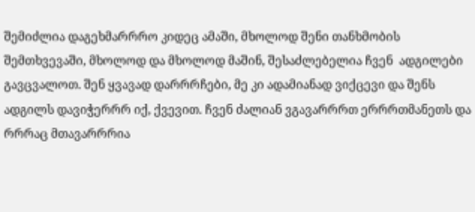შემიძლია დაგეხმარრრო კიდეც ამაში, მხოლოდ შენი თანხმობის შემთხვევაში, მხოლოდ და მხოლოდ მაშინ, შესაძლებელია ჩვენ  ადგილები გავცვალოთ. შენ ყვავად დარრრჩები, მე კი ადამიანად ვიქცევი და შენს ადგილს დავიჭერრრ იქ, ქვევით. ჩვენ ძალიან ვგავარრრთ ერრრთმანეთს და რრრაც მთავარრრია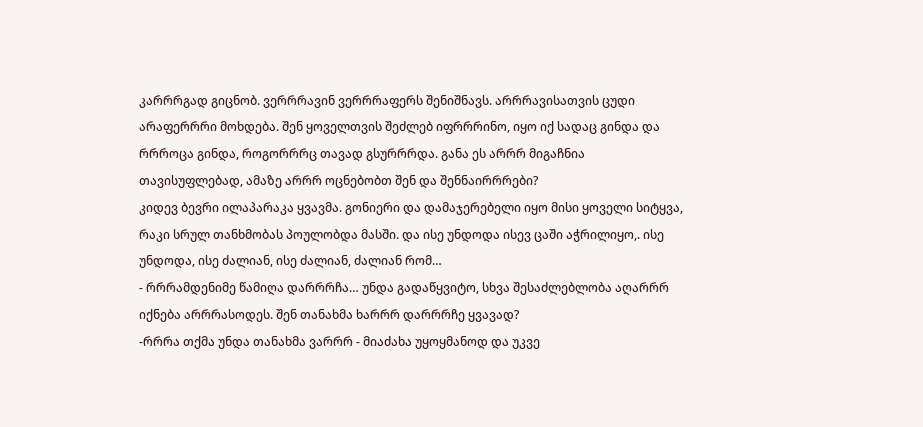კარრრგად გიცნობ. ვერრრავინ ვერრრაფერს შენიშნავს. არრრავისათვის ცუდი არაფერრრი მოხდება. შენ ყოველთვის შეძლებ იფრრრინო, იყო იქ სადაც გინდა და რრროცა გინდა, როგორრრც თავად გსურრრდა. განა ეს არრრ მიგაჩნია თავისუფლებად, ამაზე არრრ ოცნებობთ შენ და შენნაირრრები?
კიდევ ბევრი ილაპარაკა ყვავმა. გონიერი და დამაჯერებელი იყო მისი ყოველი სიტყვა, რაკი სრულ თანხმობას პოულობდა მასში. და ისე უნდოდა ისევ ცაში აჭრილიყო,. ისე უნდოდა, ისე ძალიან, ისე ძალიან, ძალიან რომ…
- რრრამდენიმე წამიღა დარრრჩა… უნდა გადაწყვიტო, სხვა შესაძლებლობა აღარრრ იქნება არრრასოდეს. შენ თანახმა ხარრრ დარრრჩე ყვავად?
-რრრა თქმა უნდა თანახმა ვარრრ - მიაძახა უყოყმანოდ და უკვე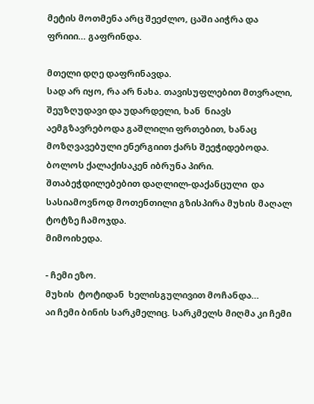მეტის მოთმენა არც შეეძლო, ცაში აიჭრა და ფრიიი… გაფრინდა.

მთელი დღე დაფრინავდა.
სად არ იყო, რა არ ნახა. თავისუფლებით მთვრალი, შეუზღუდავი და უდარდელი, ხან  ნიავს აემგზავრებოდა გაშლილი ფრთებით, ხანაც მოზღვავებული ენერგიით ქარს შეეჭიდებოდა. ბოლოს ქალაქისაკენ იბრუნა პირი.  შთაბეჭდილებებით დაღლილ-დაქანცული  და  სასიამოვნოდ მოთენთილი გზისპირა მუხის მაღალ ტოტზე ჩამოჯდა.
მიმოიხედა.

- ჩემი ეზო.
მუხის  ტოტიდან  ხელისგულივით მოჩანდა…
აი ჩემი ბინის სარკმელიც. სარკმელს მიღმა კი ჩემი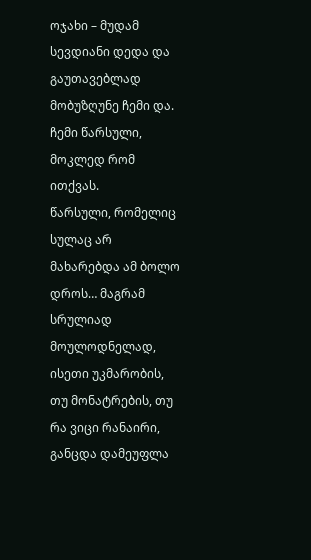ოჯახი – მუდამ სევდიანი დედა და გაუთავებლად მობუზღუნე ჩემი და.
ჩემი წარსული, მოკლედ რომ ითქვას.
წარსული, რომელიც სულაც არ მახარებდა ამ ბოლო დროს… მაგრამ  სრულიად მოულოდნელად, ისეთი უკმარობის, თუ მონატრების, თუ რა ვიცი რანაირი, განცდა დამეუფლა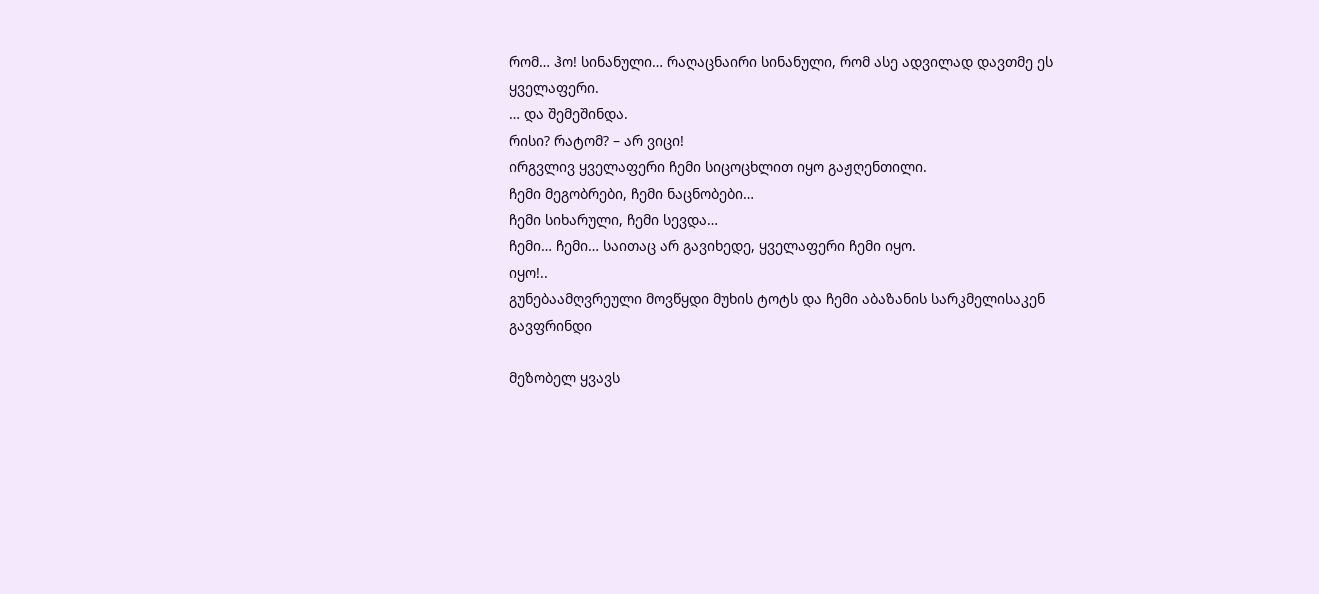რომ… ჰო! სინანული… რაღაცნაირი სინანული, რომ ასე ადვილად დავთმე ეს ყველაფერი.
… და შემეშინდა.
რისი? რატომ? – არ ვიცი!
ირგვლივ ყველაფერი ჩემი სიცოცხლით იყო გაჟღენთილი.
ჩემი მეგობრები, ჩემი ნაცნობები…
ჩემი სიხარული, ჩემი სევდა…
ჩემი… ჩემი… საითაც არ გავიხედე, ყველაფერი ჩემი იყო.
იყო!..
გუნებაამღვრეული მოვწყდი მუხის ტოტს და ჩემი აბაზანის სარკმელისაკენ გავფრინდი

მეზობელ ყვავს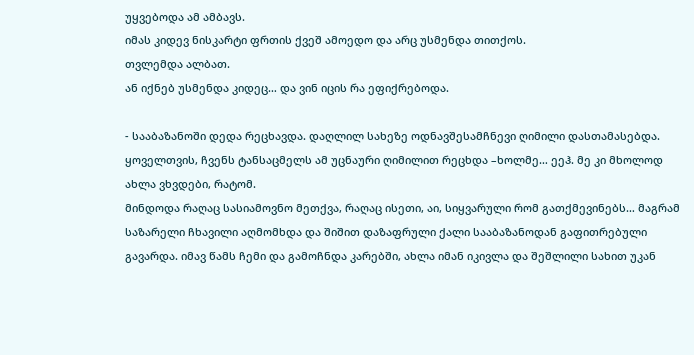უყვებოდა ამ ამბავს.
იმას კიდევ ნისკარტი ფრთის ქვეშ ამოედო და არც უსმენდა თითქოს.
თვლემდა ალბათ.
ან იქნებ უსმენდა კიდეც… და ვინ იცის რა ეფიქრებოდა.

- სააბაზანოში დედა რეცხავდა. დაღლილ სახეზე ოდნავშესამჩნევი ღიმილი დასთამასებდა.
ყოველთვის, ჩვენს ტანსაცმელს ამ უცნაური ღიმილით რეცხდა –ხოლმე… ეეჰ. მე კი მხოლოდ ახლა ვხვდები, რატომ.
მინდოდა რაღაც სასიამოვნო მეთქვა, რაღაც ისეთი, აი, სიყვარული რომ გათქმევინებს… მაგრამ საზარელი ჩხავილი აღმომხდა და შიშით დაზაფრული ქალი სააბაზანოდან გაფითრებული გავარდა. იმავ წამს ჩემი და გამოჩნდა კარებში, ახლა იმან იკივლა და შეშლილი სახით უკან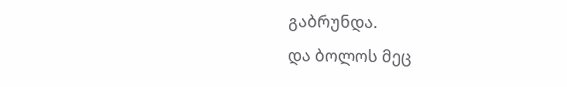გაბრუნდა.
და ბოლოს მეც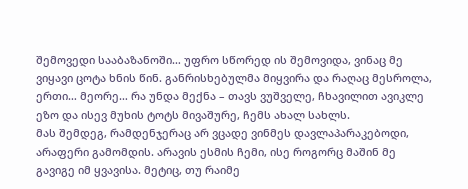შემოვედი სააბაზანოში… უფრო სწორედ ის შემოვიდა, ვინაც მე ვიყავი ცოტა ხნის წინ. განრისხებულმა მიყვირა და რაღაც მესროლა, ერთი… მეორე… რა უნდა მექნა – თავს ვუშველე, ჩხავილით ავიკლე ეზო და ისევ მუხის ტოტს მივაშურე, ჩემს ახალ სახლს.
მას შემდეგ, რამდენჯერაც არ ვცადე ვინმეს დავლაპარაკებოდი, არაფერი გამომდის. არავის ესმის ჩემი, ისე როგორც მაშინ მე გავიგე იმ ყვავისა. მეტიც, თუ რაიმე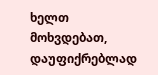ხელთ მოხვდებათ, დაუფიქრებლად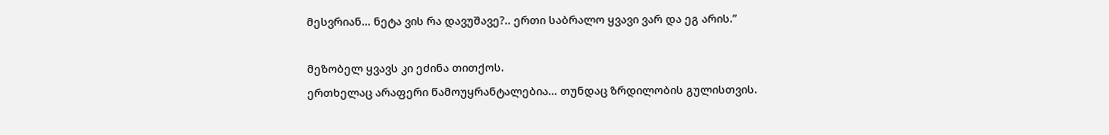მესვრიან… ნეტა ვის რა დავუშავე?.. ერთი საბრალო ყვავი ვარ და ეგ არის.”

მეზობელ ყვავს კი ეძინა თითქოს.
ერთხელაც არაფერი წამოუყრანტალებია… თუნდაც ზრდილობის გულისთვის.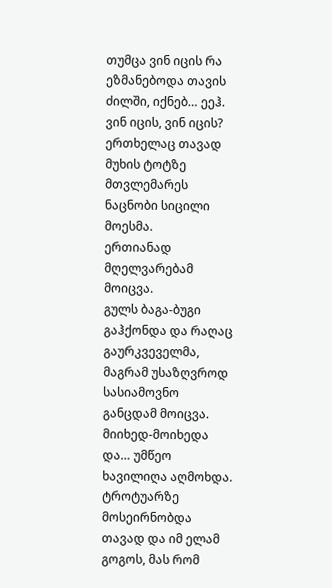თუმცა ვინ იცის რა ეზმანებოდა თავის ძილში, იქნებ… ეეჰ. ვინ იცის, ვინ იცის?
ერთხელაც თავად მუხის ტოტზე მთვლემარეს ნაცნობი სიცილი მოესმა.
ერთიანად მღელვარებამ მოიცვა.
გულს ბაგა-ბუგი გაჰქონდა და რაღაც გაურკვეველმა, მაგრამ უსაზღვროდ სასიამოვნო განცდამ მოიცვა.
მიიხედ-მოიხედა და… უმწეო ხავილიღა აღმოხდა.
ტროტუარზე მოსეირნობდა თავად და იმ ელამ გოგოს, მას რომ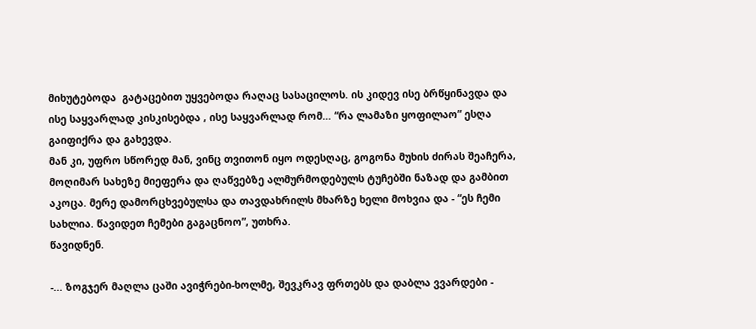მიხუტებოდა  გატაცებით უყვებოდა რაღაც სასაცილოს. ის კიდევ ისე ბრწყინავდა და ისე საყვარლად კისკისებდა , ისე საყვარლად რომ… “რა ლამაზი ყოფილაო” ესღა გაიფიქრა და გახევდა.
მან კი, უფრო სწორედ მან, ვინც თვითონ იყო ოდესღაც, გოგონა მუხის ძირას შეაჩერა, მოღიმარ სახეზე მიეფერა და ღაწვებზე ალმურმოდებულს ტუჩებში ნაზად და გამბით აკოცა. მერე დამორცხვებულსა და თავდახრილს მხარზე ხელი მოხვია და - “ეს ჩემი სახლია. წავიდეთ ჩემები გაგაცნოო”, უთხრა.
წავიდნენ.

-... ზოგჯერ მაღლა ცაში ავიჭრები-ხოლმე, შევკრავ ფრთებს და დაბლა ვვარდები -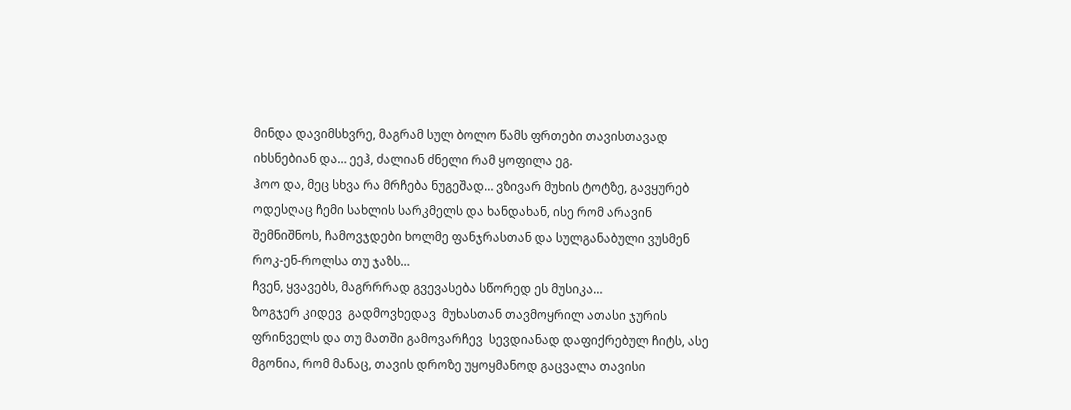მინდა დავიმსხვრე, მაგრამ სულ ბოლო წამს ფრთები თავისთავად იხსნებიან და… ეეჰ, ძალიან ძნელი რამ ყოფილა ეგ.
ჰოო და, მეც სხვა რა მრჩება ნუგეშად… ვზივარ მუხის ტოტზე, გავყურებ ოდესღაც ჩემი სახლის სარკმელს და ხანდახან, ისე რომ არავინ შემნიშნოს, ჩამოვჯდები ხოლმე ფანჯრასთან და სულგანაბული ვუსმენ როკ-ენ-როლსა თუ ჯაზს…
ჩვენ, ყვავებს, მაგრრრად გვევასება სწორედ ეს მუსიკა…
ზოგჯერ კიდევ  გადმოვხედავ  მუხასთან თავმოყრილ ათასი ჯურის ფრინველს და თუ მათში გამოვარჩევ  სევდიანად დაფიქრებულ ჩიტს, ასე მგონია, რომ მანაც, თავის დროზე უყოყმანოდ გაცვალა თავისი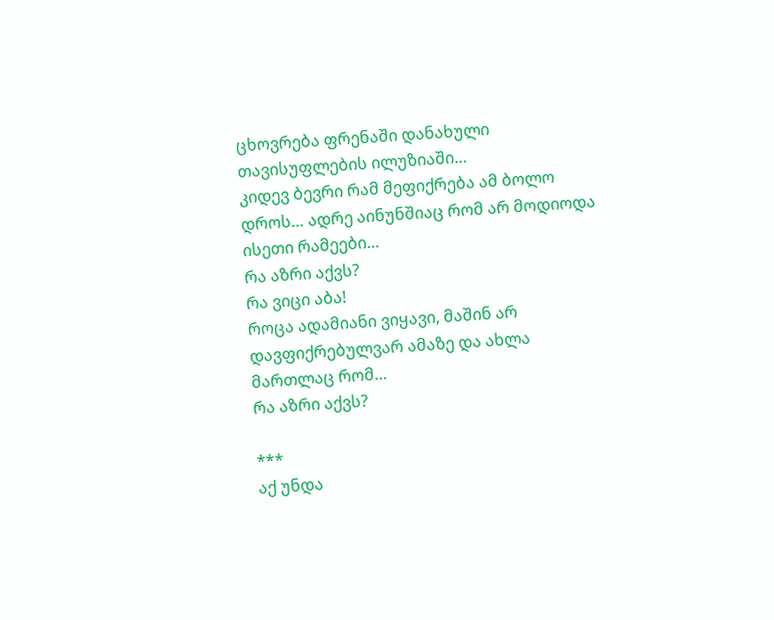ცხოვრება ფრენაში დანახული თავისუფლების ილუზიაში…
კიდევ ბევრი რამ მეფიქრება ამ ბოლო დროს… ადრე აინუნშიაც რომ არ მოდიოდა ისეთი რამეები…
რა აზრი აქვს?
რა ვიცი აბა!
როცა ადამიანი ვიყავი, მაშინ არ დავფიქრებულვარ ამაზე და ახლა მართლაც რომ…
რა აზრი აქვს?

***
აქ უნდა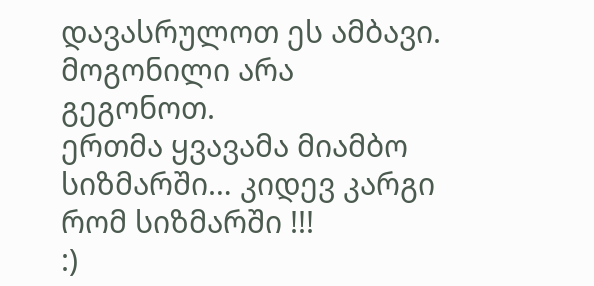დავასრულოთ ეს ამბავი.
მოგონილი არა გეგონოთ.
ერთმა ყვავამა მიამბო სიზმარში… კიდევ კარგი რომ სიზმარში !!!
:)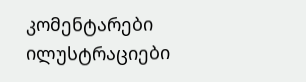კომენტარები ილუსტრაციები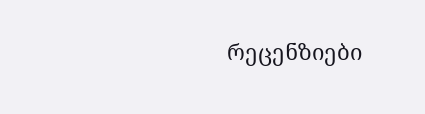რეცენზიები